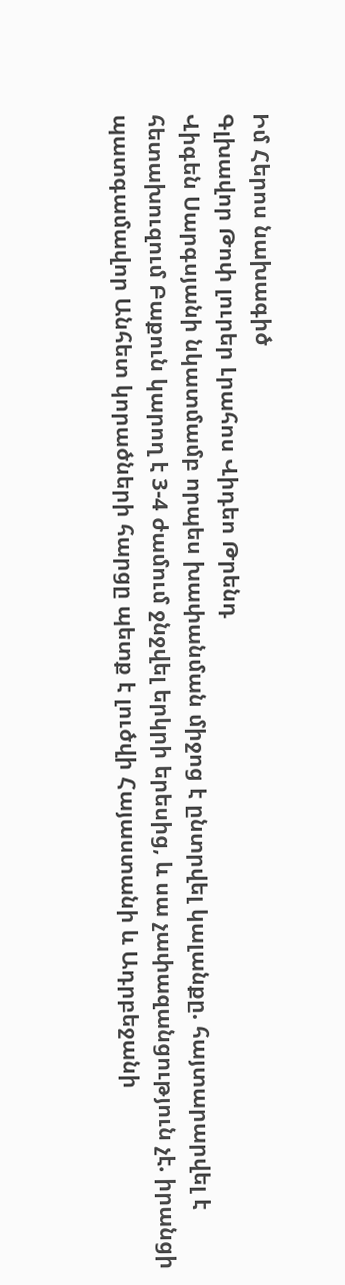Իմ Հերոս նախագիծ
Գլխավոր Թոփ լուրեր Լրահոս Վիդեո Թրենդ
Վիգեն Սարգսյանի նկատմամբ որպես խափանման միջոց է ընտրվել կալանքը. հայտարարվել է հետախուզում Բաքուն կարող է 3-4 ժամում ջնջվել երկրի երեսից, և սա չափազանցություն չէ. իրանցի պատգամավոր Անհետ կորածների հարցը պետք է լուծվի Հայաստանի և Ադրբեջանի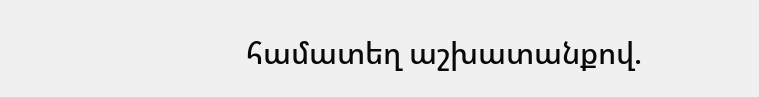համատեղ աշխատանքով.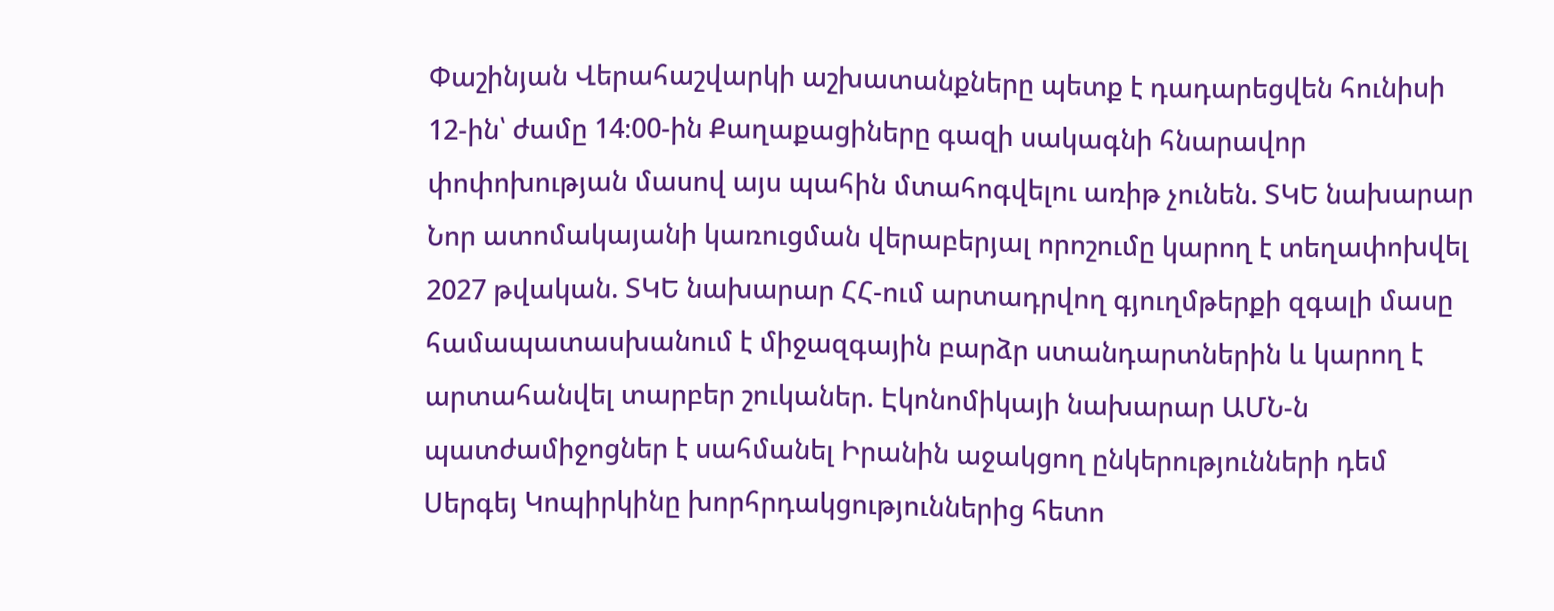Փաշինյան Վերահաշվարկի աշխատանքները պետք է դադարեցվեն հունիսի 12-ին՝ ժամը 14։00-ին Քաղաքացիները գազի սակագնի հնարավոր փոփոխության մասով այս պահին մտահոգվելու առիթ չունեն. ՏԿԵ նախարար Նոր ատոմակայանի կառուցման վերաբերյալ որոշումը կարող է տեղափոխվել 2027 թվական. ՏԿԵ նախարար ՀՀ-ում արտադրվող գյուղմթերքի զգալի մասը համապատասխանում է միջազգային բարձր ստանդարտներին և կարող է արտահանվել տարբեր շուկաներ. Էկոնոմիկայի նախարար ԱՄՆ-ն պատժամիջոցներ է սահմանել Իրանին աջակցող ընկերությունների դեմ Սերգեյ Կոպիրկինը խորհրդակցություններից հետո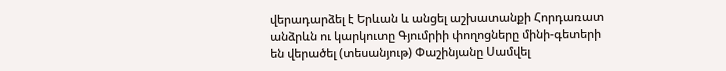վերադարձել է Երևան և անցել աշխատանքի Հորդառատ անձրևն ու կարկուտը Գյումրիի փողոցները մինի-գետերի են վերածել (տեսանյութ) Փաշինյանը Սամվել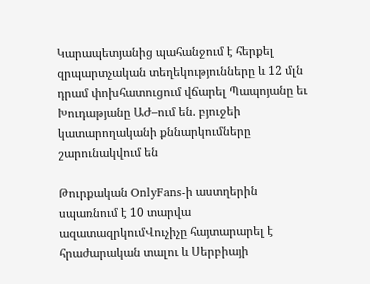Կարապետյանից պահանջում է հերքել զրպարտչական տեղեկությունները և 12 մլն դրամ փոխհատուցում վճարել Պապոյանը եւ Խուդաթյանը ԱԺ–ում են. բյուջեի կատարողականի քննարկումները շարունակվում են

Թուրքական OnlyFans-ի աստղերին սպառնում է 10 տարվա ազատազրկումՎուչիչը հայտարարել է հրաժարական տալու և Սերբիայի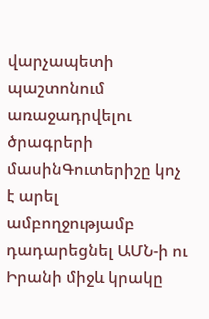վարչապետի պաշտոնում առաջադրվելու ծրագրերի մասինԳուտերիշը կոչ է արել ամբողջությամբ դադարեցնել ԱՄՆ-ի ու Իրանի միջև կրակը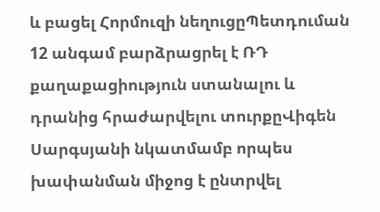և բացել Հորմուզի նեղուցըՊետդուման 12 անգամ բարձրացրել է ՌԴ քաղաքացիություն ստանալու և դրանից հրաժարվելու տուրքըՎիգեն Սարգսյանի նկատմամբ որպես խափանման միջոց է ընտրվել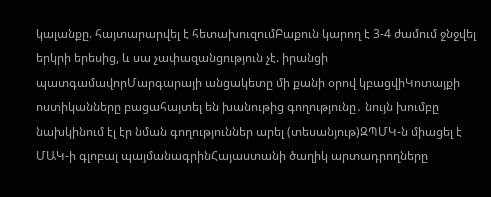կալանքը. հայտարարվել է հետախուզումԲաքուն կարող է 3-4 ժամում ջնջվել երկրի երեսից, և սա չափազանցություն չէ. իրանցի պատգամավորՄարգարայի անցակետը մի քանի օրով կբացվիԿոտայքի ոստիկանները բացահայտել են խանութից գողությունը․ նույն խումբը նախկինում էլ էր նման գողություններ արել (տեսանյութ)ԶՊՄԿ-ն միացել է ՄԱԿ-ի գլոբալ պայմանագրինՀայաստանի ծաղիկ արտադրողները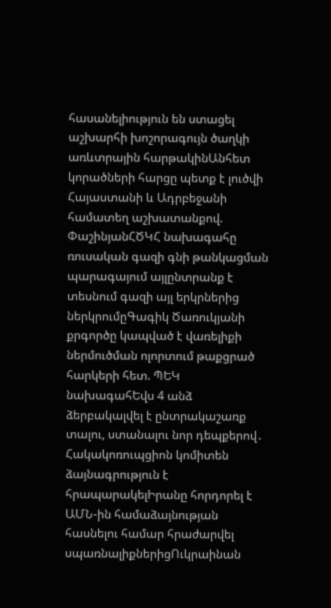հասանելիություն են ստացել աշխարհի խոշորագույն ծաղկի առևտրային հարթակինԱնհետ կորածների հարցը պետք է լուծվի Հայաստանի և Ադրբեջանի համատեղ աշխատանքով. ՓաշինյանՀԾԿՀ նախագահը ռուսական գազի գնի թանկացման պարագայում այլընտրանք է տեսնում գազի այլ երկրներից ներկրումըԳագիկ Ծառուկյանի քրգործը կապված է վառելիքի ներմուծման ոլորտում թաքցրած հարկերի հետ. ՊԵԿ նախագահԵվս 4 անձ ձերբակալվել է ընտրակաշառք տալու, ստանալու նոր դեպքերով․ Հակակոռուպցիոն կոմիտեն ձայնագրություն է հրապարակելԻրանը հորդորել է ԱՄՆ-ին համաձայնության հասնելու համար հրաժարվել սպառնալիքներիցՈւկրաինան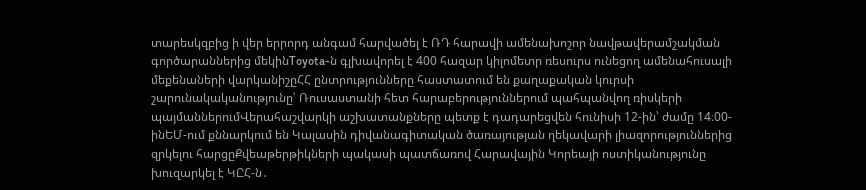տարեսկզբից ի վեր երրորդ անգամ հարվածել է ՌԴ հարավի ամենախոշոր նավթավերամշակման գործարաններից մեկինToyota-ն գլխավորել է 400 հազար կիլոմետր ռեսուրս ունեցող ամենահուսալի մեքենաների վարկանիշըՀՀ ընտրությունները հաստատում են քաղաքական կուրսի շարունակականությունը՝ Ռուսաստանի հետ հարաբերություններում պահպանվող ռիսկերի պայմաններումՎերահաշվարկի աշխատանքները պետք է դադարեցվեն հունիսի 12-ին՝ ժամը 14։00-ինԵՄ-ում քննարկում են Կալասին դիվանագիտական ծառայության ղեկավարի լիազորություններից զրկելու հարցըՔվեաթերթիկների պակասի պատճառով Հարավային Կորեայի ոստիկանությունը խուզարկել է ԿԸՀ-ն․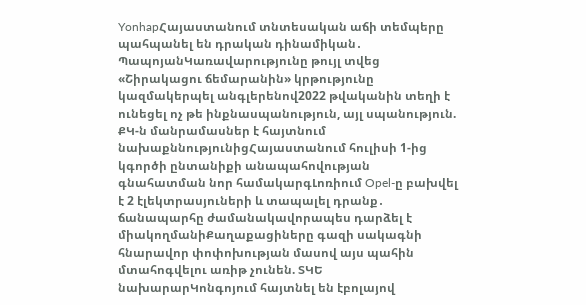YonhapՀայաստանում տնտեսական աճի տեմպերը պահպանել են դրական դինամիկան․ ՊապոյանԿառավարությունը թույլ տվեց «Շիրակացու ճեմարանին» կրթությունը կազմակերպել անգլերենով2022 թվականին տեղի է ունեցել ոչ թե ինքնասպանություն, այլ սպանություն. ՔԿ-ն մանրամասներ է հայտնում նախաքննությունիցՀայաստանում հուլիսի 1-ից կգործի ընտանիքի անապահովության գնահատման նոր համակարգԼոռիում Opel-ը բախվել է 2 էլեկտրասյուների և տապալել դրանք․ ճանապարհը ժամանակավորապես դարձել է միակողմանիՔաղաքացիները գազի սակագնի հնարավոր փոփոխության մասով այս պահին մտահոգվելու առիթ չունեն. ՏԿԵ նախարարԿոնգոյում հայտնել են էբոլայով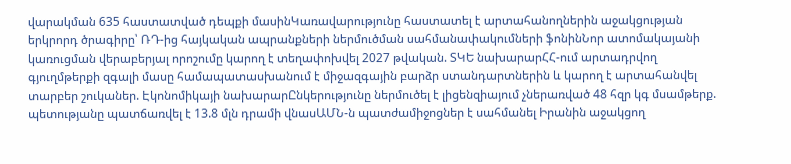վարակման 635 հաստատված դեպքի մասինԿառավարությունը հաստատել է արտահանողներին աջակցության երկրորդ ծրագիրը՝ ՌԴ-ից հայկական ապրանքների ներմուծման սահմանափակումների ֆոնինՆոր ատոմակայանի կառուցման վերաբերյալ որոշումը կարող է տեղափոխվել 2027 թվական. ՏԿԵ նախարարՀՀ-ում արտադրվող գյուղմթերքի զգալի մասը համապատասխանում է միջազգային բարձր ստանդարտներին և կարող է արտահանվել տարբեր շուկաներ. Էկոնոմիկայի նախարարԸնկերությունը ներմուծել է լիցենզիայում չներառված 48 հզր կգ մսամթերք. պետությանը պատճառվել է 13.8 մլն դրամի վնասԱՄՆ-ն պատժամիջոցներ է սահմանել Իրանին աջակցող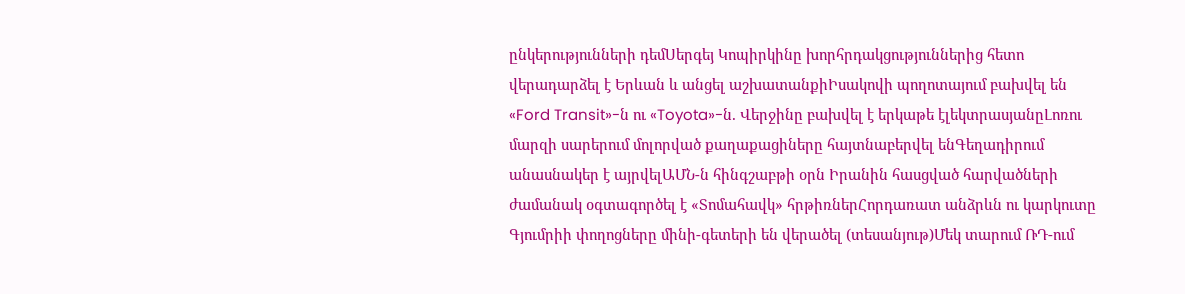ընկերությունների դեմՍերգեյ Կոպիրկինը խորհրդակցություններից հետո վերադարձել է Երևան և անցել աշխատանքիԻսակովի պողոտայում բախվել են «Ford Transit»-ն ու «Toyota»-ն. Վերջինը բախվել է երկաթե էլեկտրասյանըԼոռու մարզի սարերում մոլորված քաղաքացիները հայտնաբերվել ենԳեղադիրում անասնակեր է այրվելԱՄՆ-ն հինգշաբթի օրն Իրանին հասցված հարվածների ժամանակ օգտագործել է «Տոմահավկ» հրթիռներՀորդառատ անձրևն ու կարկուտը Գյումրիի փողոցները մինի-գետերի են վերածել (տեսանյութ)Մեկ տարում ՌԴ-ում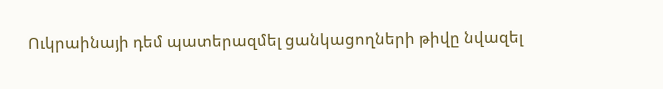Ուկրաինայի դեմ պատերազմել ցանկացողների թիվը նվազել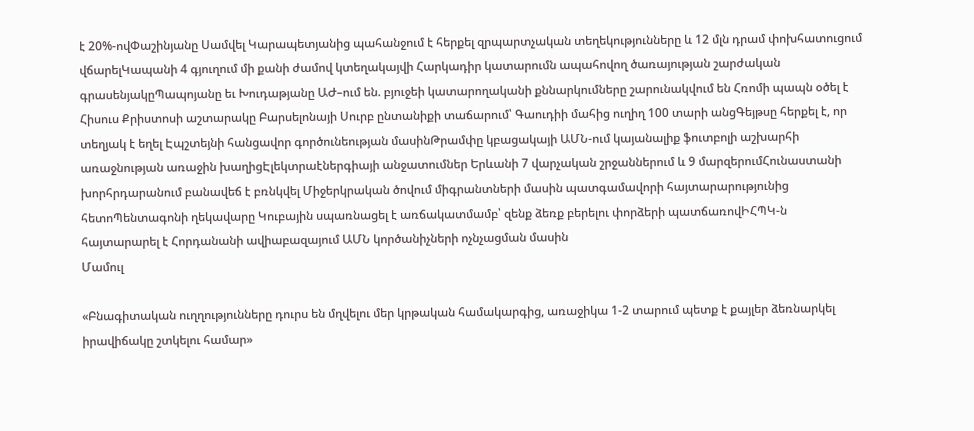է 20%-ովՓաշինյանը Սամվել Կարապետյանից պահանջում է հերքել զրպարտչական տեղեկությունները և 12 մլն դրամ փոխհատուցում վճարելԿապանի 4 գյուղում մի քանի ժամով կտեղակայվի Հարկադիր կատարումն ապահովող ծառայության շարժական գրասենյակըՊապոյանը եւ Խուդաթյանը ԱԺ–ում են. բյուջեի կատարողականի քննարկումները շարունակվում են Հռոմի պապն օծել է Հիսուս Քրիստոսի աշտարակը Բարսելոնայի Սուրբ ընտանիքի տաճարում՝ Գաուդիի մահից ուղիղ 100 տարի անցԳեյթսը հերքել է, որ տեղյակ է եղել Էպշտեյնի հանցավոր գործունեության մասինԹրամփը կբացակայի ԱՄՆ-ում կայանալիք ֆուտբոլի աշխարհի առաջնության առաջին խաղիցԷլեկտրաէներգիայի անջատումներ Երևանի 7 վարչական շրջաններում և 9 մարզերումՀունաստանի խորհրդարանում բանավեճ է բռնկվել Միջերկրական ծովում միգրանտների մասին պատգամավորի հայտարարությունից հետոՊենտագոնի ղեկավարը Կուբային սպառնացել է առճակատմամբ՝ զենք ձեռք բերելու փորձերի պատճառովԻՀՊԿ-ն հայտարարել է Հորդանանի ավիաբազայում ԱՄՆ կործանիչների ոչնչացման մասին
Մամուլ

«Բնագիտական ուղղությունները դուրս են մղվելու մեր կրթական համակարգից, առաջիկա 1-2 տարում պետք է քայլեր ձեռնարկել իրավիճակը շտկելու համար»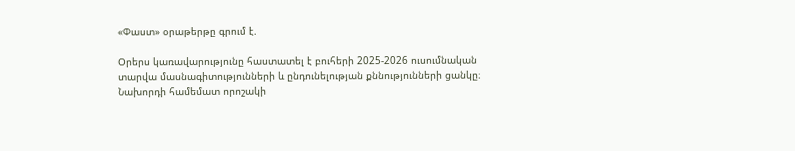«Փաստ» օրաթերթը գրում է.

Օրերս կառավարությունը հաստատել է բուհերի 2025-2026 ուսումնական տարվա մասնագիտությունների և ընդունելության քննությունների ցանկը։ Նախորդի համեմատ որոշակի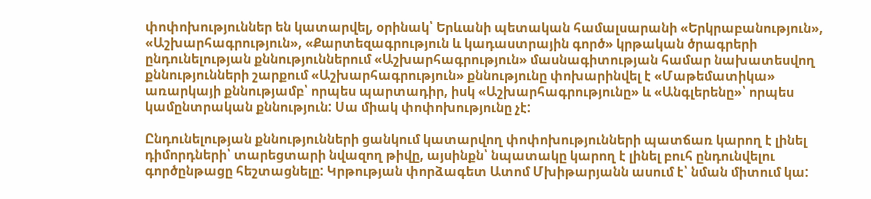փոփոխություններ են կատարվել, օրինակ՝ Երևանի պետական համալսարանի «Երկրաբանություն», «Աշխարհագրություն», «Քարտեզագրություն և կադաստրային գործ» կրթական ծրագրերի ընդունելության քննություններում «Աշխարհագրություն» մասնագիտության համար նախատեսվող քննությունների շարքում «Աշխարհագրություն» քննությունը փոխարինվել է «Մաթեմատիկա» առարկայի քննությամբ՝ որպես պարտադիր, իսկ «Աշխարհագրությունը» և «Անգլերենը»՝ որպես կամընտրական քննություն: Սա միակ փոփոխությունը չէ:

Ընդունելության քննությունների ցանկում կատարվող փոփոխությունների պատճառ կարող է լինել դիմորդների՝ տարեցտարի նվազող թիվը, այսինքն՝ նպատակը կարող է լինել բուհ ընդունվելու գործընթացը հեշտացնելը: Կրթության փորձագետ Ատոմ Մխիթարյանն ասում է՝ նման միտում կա: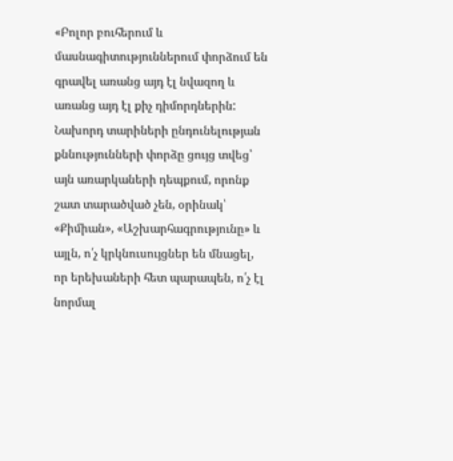«Բոլոր բուհերում և մասնագիտություններում փորձում են գրավել առանց այդ էլ նվազող և առանց այդ էլ քիչ դիմորդներին: Նախորդ տարիների ընդունելության քննությունների փորձը ցույց տվեց՝ այն առարկաների դեպքում, որոնք շատ տարածված չեն, օրինակ՝ «Քիմիան», «Աշխարհագրությունը» և այլն, ո՛չ կրկնուսույցներ են մնացել, որ երեխաների հետ պարապեն, ո՛չ էլ նորմալ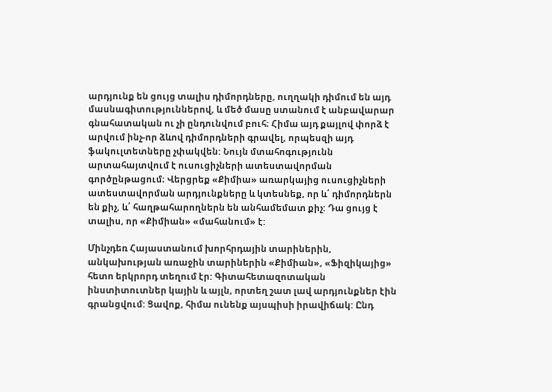արդյունք են ցույց տալիս դիմորդները, ուղղակի դիմում են այդ մասնագիտություններով, և մեծ մասը ստանում է անբավարար գնահատական ու չի ընդունվում բուհ։ Հիմա այդ քայլով փորձ է արվում ինչ-որ ձևով դիմորդների գրավել, որպեսզի այդ ֆակուլտետները չփակվեն: Նույն մտահոգությունն արտահայտվում է ուսուցիչների ատեստավորման գործընթացում։ Վերցրեք «Քիմիա» առարկայից ուսուցիչների ատեստավորման արդյունքները և կտեսնեք, որ և՛ դիմորդներն են քիչ, և՛ հաղթահարողներն են անհամեմատ քիչ: Դա ցույց է տալիս, որ «Քիմիան» «մահանում» է:

Մինչդեռ Հայաստանում խորհրդային տարիներին, անկախության առաջին տարիներին «Քիմիան», «Ֆիզիկայից» հետո երկրորդ տեղում էր: Գիտահետազոտական ինստիտուտներ կային և այլն, որտեղ շատ լավ արդյունքներ էին գրանցվում: Ցավոք, հիմա ունենք այսպիսի իրավիճակ: Ընդ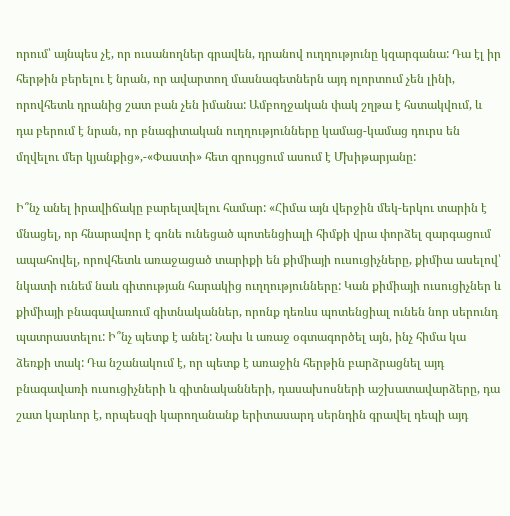որում՝ այնպես չէ, որ ուսանողներ գրավեն, դրանով ուղղությունը կզարգանա: Դա էլ իր հերթին բերելու է նրան, որ ավարտող մասնագետներն այդ ոլորտում չեն լինի, որովհետև դրանից շատ բան չեն իմանա: Ամբողջական փակ շղթա է հստակվում, և դա բերում է նրան, որ բնագիտական ուղղությունները կամաց-կամաց դուրս են մղվելու մեր կյանքից»,-«Փաստի» հետ զրույցում ասում է Մխիթարյանը:

Ի՞նչ անել իրավիճակը բարելավելու համար: «Հիմա այն վերջին մեկ-երկու տարին է մնացել, որ հնարավոր է գոնե ունեցած պոտենցիալի հիմքի վրա փորձել զարգացում ապահովել, որովհետև առաջացած տարիքի են քիմիայի ուսուցիչները, քիմիա ասելով՝ նկատի ունեմ նաև գիտության հարակից ուղղությունները: Կան քիմիայի ուսուցիչներ և քիմիայի բնագավառում գիտնականներ, որոնք դեռևս պոտենցիալ ունեն նոր սերունդ պատրաստելու: Ի՞նչ պետք է անել: Նախ և առաջ օգտագործել այն, ինչ հիմա կա ձեռքի տակ: Դա նշանակում է, որ պետք է առաջին հերթին բարձրացնել այդ բնագավառի ուսուցիչների և գիտնականների, դասախոսների աշխատավարձերը, դա շատ կարևոր է, որպեսզի կարողանանք երիտասարդ սերնդին գրավել դեպի այդ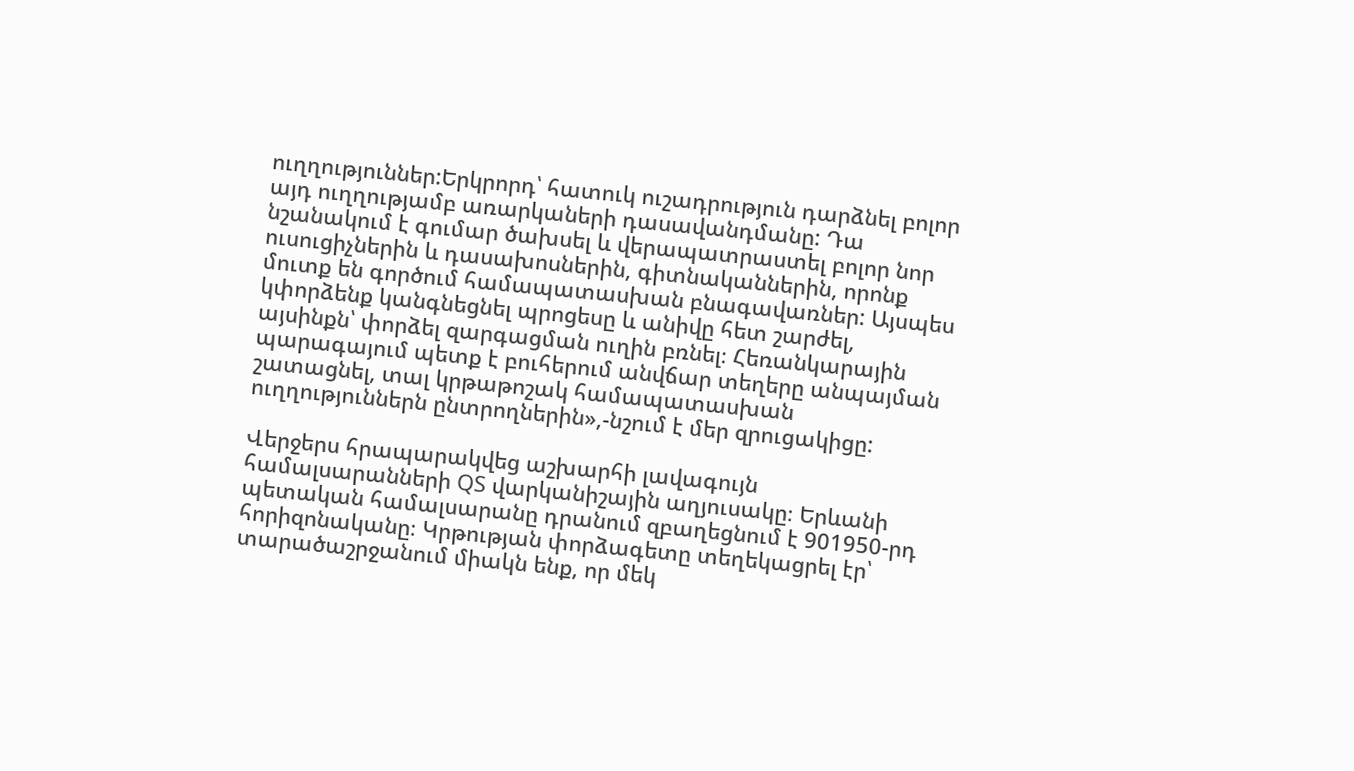ուղղություններ:Երկրորդ՝ հատուկ ուշադրություն դարձնել բոլոր այդ ուղղությամբ առարկաների դասավանդմանը: Դա նշանակում է գումար ծախսել և վերապատրաստել բոլոր նոր ուսուցիչներին և դասախոսներին, գիտնականներին, որոնք մուտք են գործում համապատասխան բնագավառներ: Այսպես կփորձենք կանգնեցնել պրոցեսը և անիվը հետ շարժել, այսինքն՝ փորձել զարգացման ուղին բռնել։ Հեռանկարային պարագայում պետք է բուհերում անվճար տեղերը անպայման շատացնել, տալ կրթաթոշակ համապատասխան ուղղություններն ընտրողներին»,-նշում է մեր զրուցակիցը:

Վերջերս հրապարակվեց աշխարհի լավագույն համալսարանների QS վարկանիշային աղյուսակը։ Երևանի պետական համալսարանը դրանում զբաղեցնում է 901950-րդ հորիզոնականը։ Կրթության փորձագետը տեղեկացրել էր՝ տարածաշրջանում միակն ենք, որ մեկ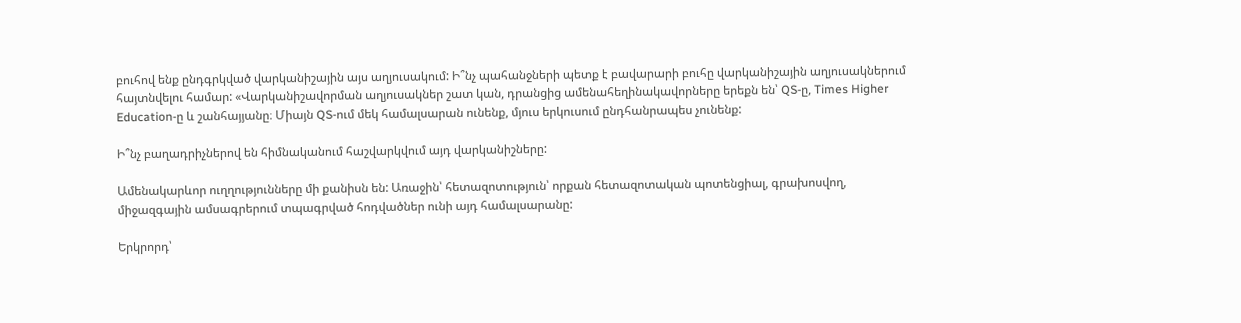բուհով ենք ընդգրկված վարկանիշային այս աղյուսակում: Ի՞նչ պահանջների պետք է բավարարի բուհը վարկանիշային աղյուսակներում հայտնվելու համար: «Վարկանիշավորման աղյուսակներ շատ կան, դրանցից ամենահեղինակավորները երեքն են՝ QS-ը, Times Higher Education-ը և շանհայյանը։ Միայն QS-ում մեկ համալսարան ունենք, մյուս երկուսում ընդհանրապես չունենք:

Ի՞նչ բաղադրիչներով են հիմնականում հաշվարկվում այդ վարկանիշները:

Ամենակարևոր ուղղությունները մի քանիսն են: Առաջին՝ հետազոտություն՝ որքան հետազոտական պոտենցիալ, գրախոսվող, միջազգային ամսագրերում տպագրված հոդվածներ ունի այդ համալսարանը:

Երկրորդ՝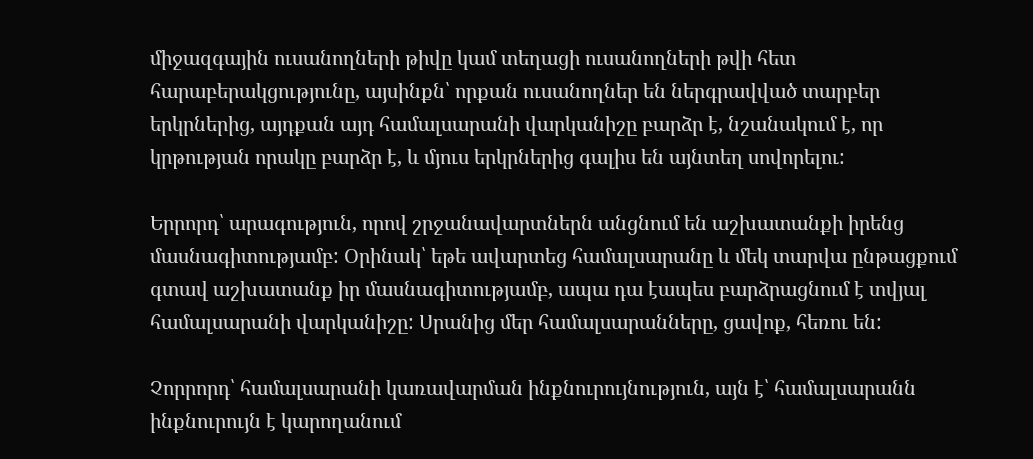միջազգային ուսանողների թիվը կամ տեղացի ուսանողների թվի հետ հարաբերակցությունը, այսինքն՝ որքան ուսանողներ են ներգրավված տարբեր երկրներից, այդքան այդ համալսարանի վարկանիշը բարձր է, նշանակում է, որ կրթության որակը բարձր է, և մյուս երկրներից գալիս են այնտեղ սովորելու:

Երրորդ՝ արագություն, որով շրջանավարտներն անցնում են աշխատանքի իրենց մասնագիտությամբ: Օրինակ՝ եթե ավարտեց համալսարանը և մեկ տարվա ընթացքում գտավ աշխատանք իր մասնագիտությամբ, ապա դա էապես բարձրացնում է տվյալ համալսարանի վարկանիշը: Սրանից մեր համալսարանները, ցավոք, հեռու են:

Չորրորդ՝ համալսարանի կառավարման ինքնուրույնություն, այն է՝ համալսարանն ինքնուրույն է կարողանում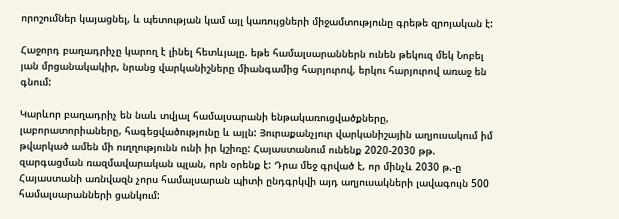որոշումներ կայացնել, և պետության կամ այլ կառույցների միջամտությունը գրեթե զրոյական է:

Հաջորդ բաղադրիչը կարող է լինել հետևյալը. եթե համալսարաններն ունեն թեկուզ մեկ Նոբել յան մրցանակակիր, նրանց վարկանիշները միանգամից հարյուրով, երկու հարյուրով առաջ են գնում:

Կարևոր բաղադրիչ են նաև տվյալ համալսարանի ենթակառուցվածքները, լաբորատորիաները, հագեցվածությունը և այլն: Յուրաքանչյուր վարկանիշային աղյուսակում իմ թվարկած ամեն մի ուղղությունն ունի իր կշիռը: Հայաստանում ունենք 2020-2030 թթ. զարգացման ռազմավարական պլան, որն օրենք է: Դրա մեջ գրված է, որ մինչև 2030 թ.-ը Հայաստանի առնվազն չորս համալսարան պիտի ընդգրկվի այդ աղյուսակների լավագույն 500 համալսարանների ցանկում: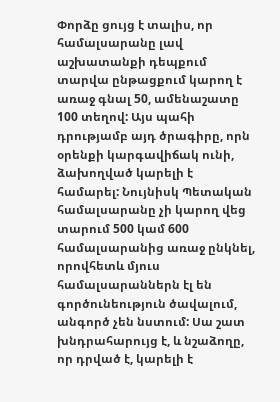Փորձը ցույց է տալիս, որ համալսարանը լավ աշխատանքի դեպքում տարվա ընթացքում կարող է առաջ գնալ 50, ամենաշատը 100 տեղով: Այս պահի դրությամբ այդ ծրագիրը, որն օրենքի կարգավիճակ ունի, ձախողված կարելի է համարել: Նույնիսկ Պետական համալսարանը չի կարող վեց տարում 500 կամ 600 համալսարանից առաջ ընկնել, որովհետև մյուս համալսարաններն էլ են գործունեություն ծավալում, անգործ չեն նստում: Սա շատ խնդրահարույց է, և նշաձողը, որ դրված է, կարելի է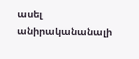ասել անիրականանալի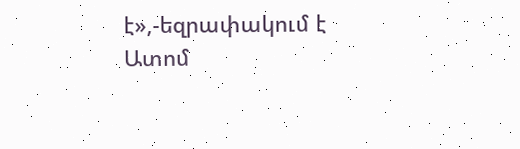է»,-եզրափակում է Ատոմ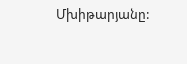Մխիթարյանը: